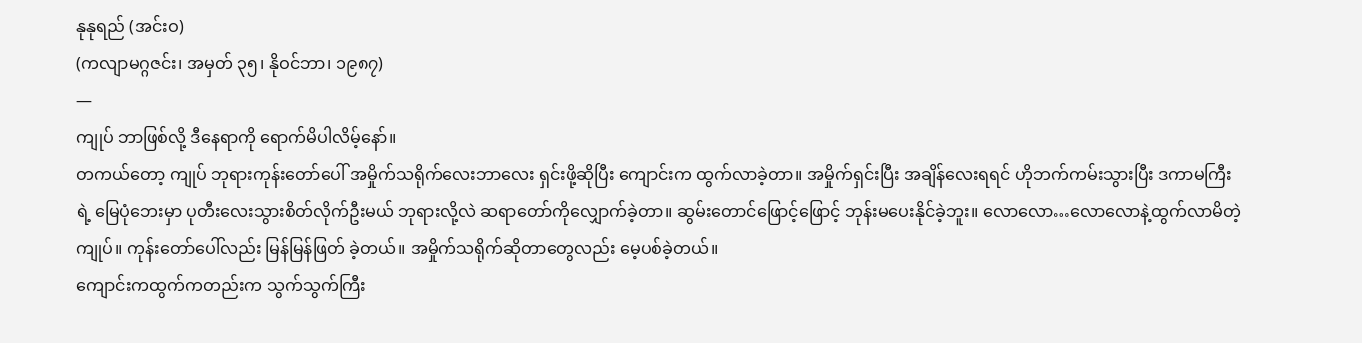နုနုရည် (အင်းဝ)
(ကလျာမဂ္ဂဇင်း၊ အမှတ် ၃၅၊ နိုဝင်ဘာ၊ ၁၉၈၇)
—
ကျုပ် ဘာဖြစ်လို့ ဒီနေရာကို ရောက်မိပါလိမ့်နော်။
တကယ်တော့ ကျုပ် ဘုရားကုန်းတော်ပေါ် အမှိုက်သရိုက်လေးဘာလေး ရှင်းဖို့ဆိုပြီး ကျောင်းက ထွက်လာခဲ့တာ။ အမှိုက်ရှင်းပြီး အချိန်လေးရရင် ဟိုဘက်ကမ်းသွားပြီး ဒကာမကြီးရဲ့ မြေပုံဘေးမှာ ပုတီးလေးသွားစိတ်လိုက်ဦးမယ် ဘုရားလို့လဲ ဆရာတော်ကိုလျှောက်ခဲ့တာ။ ဆွမ်းတောင်ဖြောင့်ဖြောင့် ဘုန်းမပေးနိုင်ခဲ့ဘူး။ လောလော…လောလောနဲ့ထွက်လာမိတဲ့ကျုပ်။ ကုန်းတော်ပေါ်လည်း မြန်မြန်ဖြတ် ခဲ့တယ်။ အမှိုက်သရိုက်ဆိုတာတွေလည်း မေ့ပစ်ခဲ့တယ်။
ကျောင်းကထွက်ကတည်းက သွက်သွက်ကြီး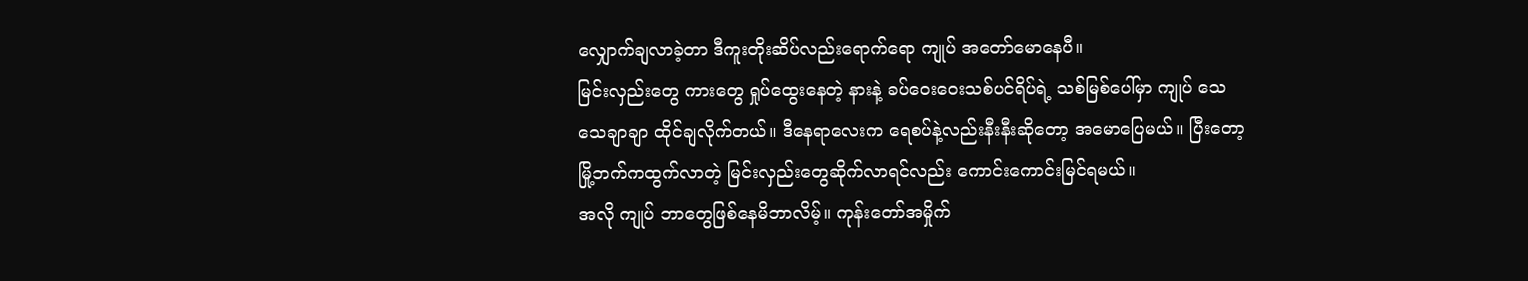လျှောက်ချလာခဲ့တာ ဒီကူးတိုးဆိပ်လည်းရောက်ရော ကျုပ် အတော်မောနေပီ။
မြင်းလှည်းတွေ ကားတွေ ရှုပ်ထွေးနေတဲ့ နားနဲ့ ခပ်ဝေးဝေးသစ်ပင်ရိပ်ရဲ့ သစ်မြစ်ပေါ်မှာ ကျုပ် သေသေချာချာ ထိုင်ချလိုက်တယ်။ ဒီနေရာလေးက ရေစပ်နဲ့လည်းနီးနီးဆိုတော့ အမောပြေမယ်။ ပြီးတော့ မြို့ဘက်ကထွက်လာတဲ့ မြင်းလှည်းတွေဆိုက်လာရင်လည်း ကောင်းကောင်းမြင်ရမယ်။
အလို ကျုပ် ဘာတွေဖြစ်နေမိဘာလိမ့်။ ကုန်းတော်အမှိုက်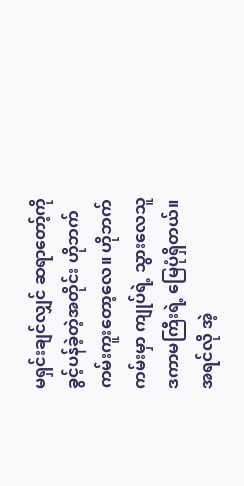မရှင်းချင်လျှင် ဆရာတော့်ကို ခွင့်ပန်ခဲ့တဲ့အတိုင်း ဟိုဘက်ကမ်းကူးတော့လေ။ ဟိုဘက်ကမ်းမှာ ကျုပ်ရဲ့ သွားလေသူ ဒကာမကြီးရဲ့ မြေပုံရှိတယ်။
အရင်လို အဲ့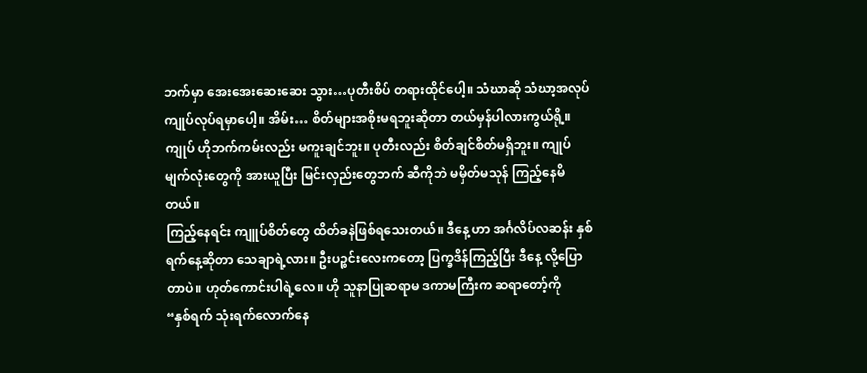ဘက်မှာ အေးအေးဆေးဆေး သွား…ပုတီးစိပ် တရားထိုင်ပေါ့။ သံဃာဆို သံဃာ့အလုပ် ကျုပ်လုပ်ရမှာပေါ့။ အိမ်း… စိတ်များအစိုးမရဘူးဆိုတာ တယ်မှန်ပါလားကွယ်ရို့။ ကျုပ် ဟိုဘက်ကမ်းလည်း မကူးချင်ဘူး။ ပုတီးလည်း စိတ်ချင်စိတ်မရှိဘူး။ ကျုပ် မျက်လုံးတွေကို အားယူပြီး မြင်းလှည်းတွေဘက် ဆီကိုဘဲ မမှိတ်မသုန် ကြည့်နေမိတယ်။
ကြည့်နေရင်း ကျူပ်စိတ်တွေ ထိတ်ခနဲဖြစ်ရသေးတယ်။ ဒီနေ့ ဟာ အင်္ဂလိပ်လဆန်း နှစ်ရက်နေ့ဆိုတာ သေချာရဲ့လား။ ဦးပဉ္စင်းလေးကတော့ ပြက္ခဒိန်ကြည့်ပြီး ဒီနေ့ လို့ပြောတာပဲ။ ဟုတ်ကောင်းပါရဲ့လေ။ ဟို သူနာပြုဆရာမ ဒကာမကြီးက ဆရာတော့်ကို
“နှစ်ရက် သုံးရက်လောက်နေ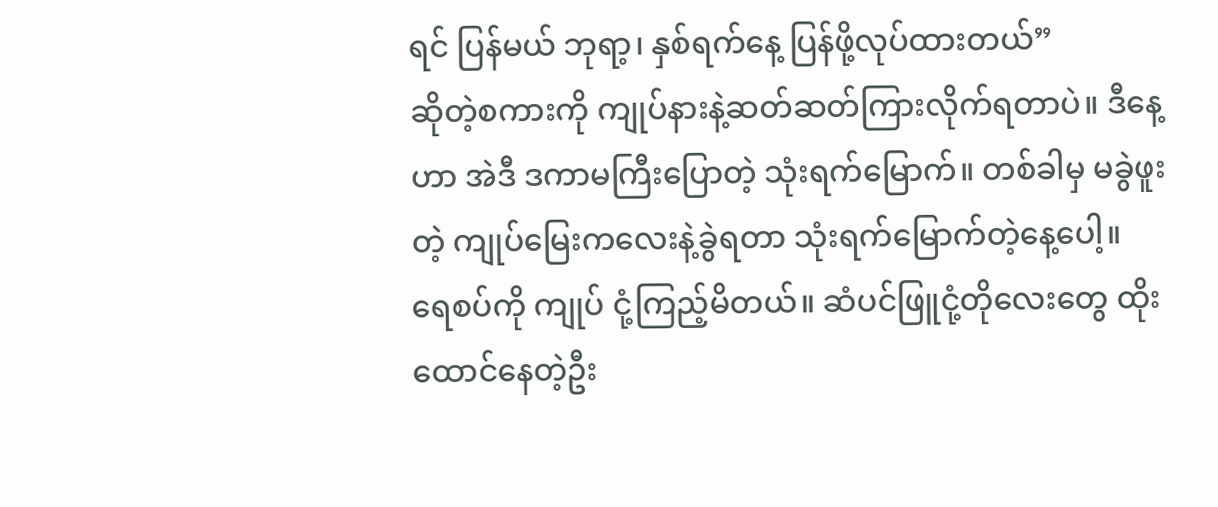ရင် ပြန်မယ် ဘုရာ့၊ နှစ်ရက်နေ့ ပြန်ဖို့လုပ်ထားတယ်”
ဆိုတဲ့စကားကို ကျုပ်နားနဲ့ဆတ်ဆတ်ကြားလိုက်ရတာပဲ။ ဒီနေ့ဟာ အဲဒီ ဒကာမကြီးပြောတဲ့ သုံးရက်မြောက်။ တစ်ခါမှ မခွဲဖူးတဲ့ ကျုပ်မြေးကလေးနဲ့ခွဲရတာ သုံးရက်မြောက်တဲ့နေ့ပေါ့။
ရေစပ်ကို ကျုပ် ငုံ့ကြည့်မိတယ်။ ဆံပင်ဖြူငုံ့တိုလေးတွေ ထိုးထောင်နေတဲ့ဦး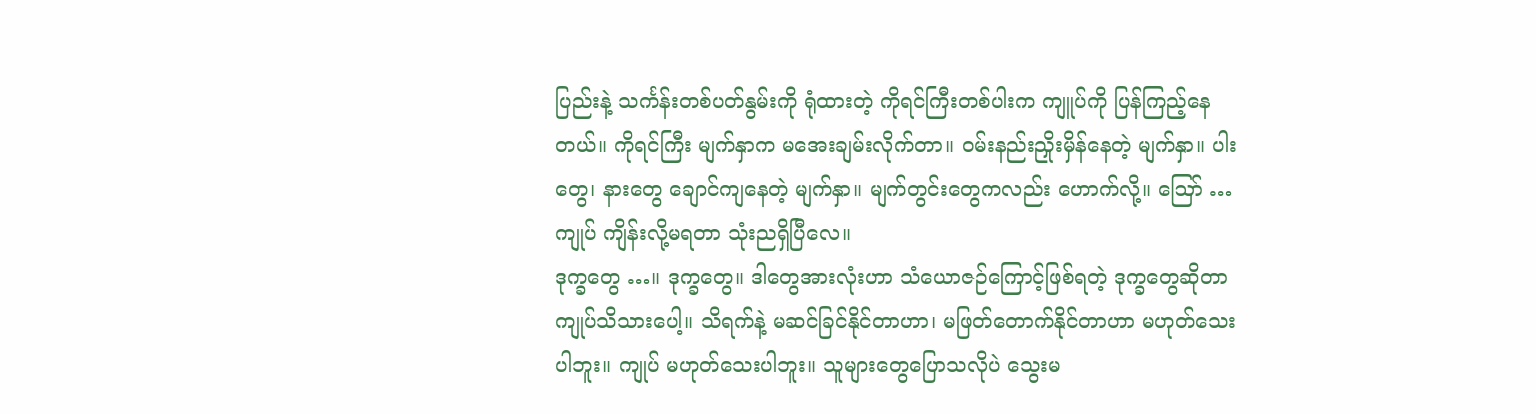ပြည်းနဲ့ သင်္ကန်းတစ်ပတ်နွမ်းကို ရုံထားတဲ့ ကိုရင်ကြီးတစ်ပါးက ကျူပ်ကို ပြန်ကြည့်နေတယ်။ ကိုရင်ကြီး မျက်နှာက မအေးချမ်းလိုက်တာ။ ဝမ်းနည်းညှိုးမှိန်နေတဲ့ မျက်နှာ။ ပါးတွေ၊ နားတွေ ချောင်ကျနေတဲ့ မျက်နှာ။ မျက်တွင်းတွေကလည်း ဟောက်လို့။ ဪ …ကျုပ် ကျိန်းလို့မရတာ သုံးညရှိပြီလေ။
ဒုက္ခတွေ …။ ဒုက္ခတွေ။ ဒါတွေအားလုံးဟာ သံယောဇဉ်ကြောင့်ဖြစ်ရတဲ့ ဒုက္ခတွေဆိုတာ ကျုပ်သိသားပေါ့။ သိရက်နဲ့ မဆင်ခြင်နိုင်တာဟာ၊ မဖြတ်တောက်နိုင်တာဟာ မဟုတ်သေးပါဘူး။ ကျုပ် မဟုတ်သေးပါဘူး။ သူများတွေပြောသလိုပဲ သွေးမ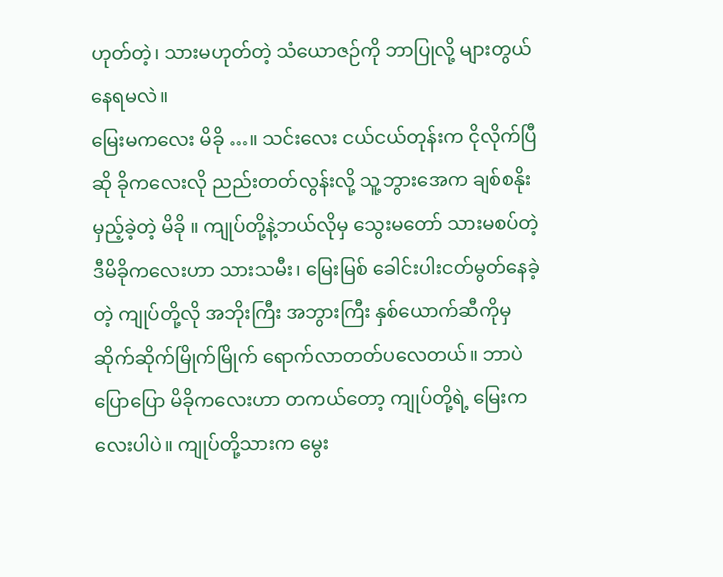ဟုတ်တဲ့၊ သားမဟုတ်တဲ့ သံယောဇဉ်ကို ဘာပြုလို့ များတွယ်နေရမလဲ။
မြေးမကလေး မိခို …။ သင်းလေး ငယ်ငယ်တုန်းက ငိုလိုက်ပြီဆို ခိုကလေးလို ညည်းတတ်လွန်းလို့ သူ့ဘွားအေက ချစ်စနိုးမှည့်ခဲ့တဲ့ မိခို ။ ကျုပ်တို့နဲ့ဘယ်လိုမှ သွေးမတော် သားမစပ်တဲ့ ဒီမိခိုကလေးဟာ သားသမီး၊ မြေးမြစ် ခေါင်းပါးငတ်မွတ်နေခဲ့တဲ့ ကျုပ်တို့လို အဘိုးကြီး အဘွားကြီး နှစ်ယောက်ဆီကိုမှ ဆိုက်ဆိုက်မြိုက်မြိုက် ရောက်လာတတ်ပလေတယ်။ ဘာပဲပြောပြော မိခိုကလေးဟာ တကယ်တော့ ကျုပ်တို့ရဲ့ မြေးကလေးပါပဲ။ ကျုပ်တို့သားက မွေး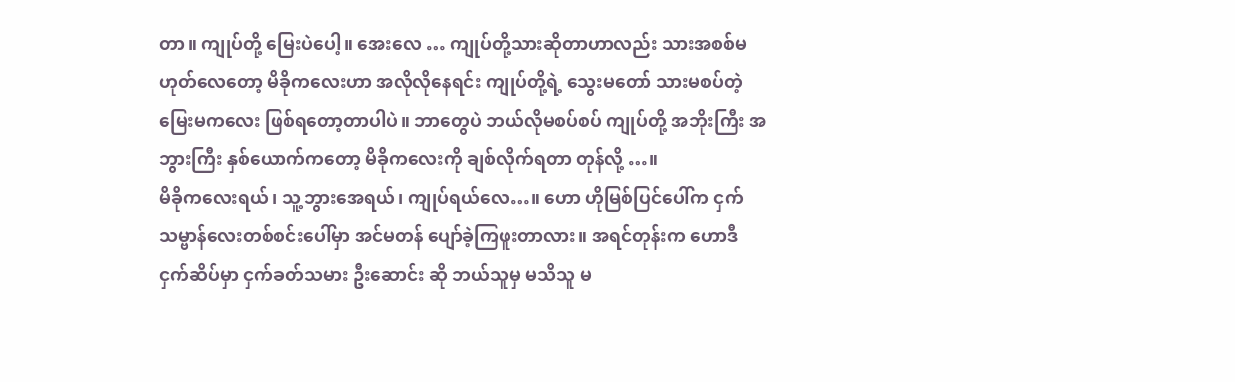တာ။ ကျုပ်တို့ မြေးပဲပေါ့။ အေးလေ … ကျုပ်တို့သားဆိုတာဟာလည်း သားအစစ်မဟုတ်လေတော့ မိခိုကလေးဟာ အလိုလိုနေရင်း ကျုပ်တို့ရဲ့ သွေးမတော် သားမစပ်တဲ့ မြေးမကလေး ဖြစ်ရတော့တာပါပဲ။ ဘာတွေပဲ ဘယ်လိုမစပ်စပ် ကျုပ်တို့ အဘိုးကြီး အဘွားကြီး နှစ်ယောက်ကတော့ မိခိုကလေးကို ချစ်လိုက်ရတာ တုန်လို့ …။
မိခိုကလေးရယ်၊ သူ့ဘွားအေရယ်၊ ကျုပ်ရယ်လေ…။ ဟော ဟိုမြစ်ပြင်ပေါ်က ငှက်သမ္ဗာန်လေးတစ်စင်းပေါ်မှာ အင်မတန် ပျော်ခဲ့ကြဖူးတာလား။ အရင်တုန်းက ဟောဒီ ငှက်ဆိပ်မှာ ငှက်ခတ်သမား ဦးဆောင်း ဆို ဘယ်သူမှ မသိသူ မ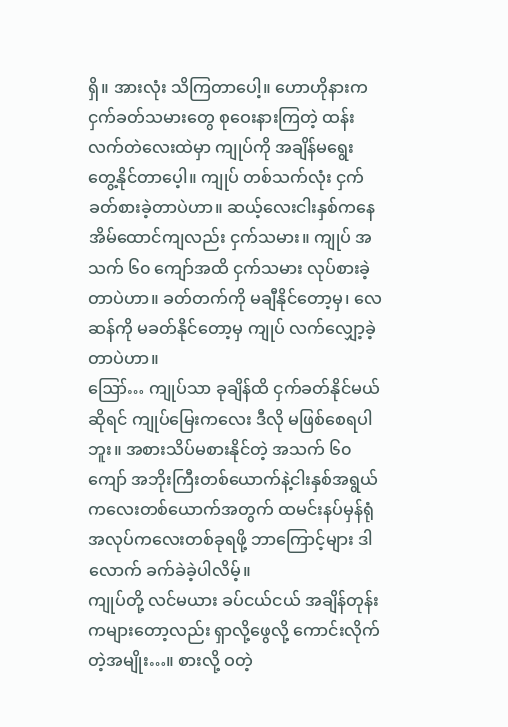ရှိ။ အားလုံး သိကြတာပေါ့။ ဟောဟိုနားက ငှက်ခတ်သမားတွေ စုဝေးနားကြတဲ့ ထန်းလက်တဲလေးထဲမှာ ကျုပ်ကို အချိန်မရွေး တွေ့နိုင်တာပေ့ါ။ ကျုပ် တစ်သက်လုံး ငှက်ခတ်စားခဲ့တာပဲဟာ။ ဆယ့်လေးငါးနှစ်ကနေ အိမ်ထောင်ကျလည်း ငှက်သမား။ ကျုပ် အသက် ၆၀ ကျော်အထိ ငှက်သမား လုပ်စားခဲ့တာပဲဟာ။ ခတ်တက်ကို မချီနိုင်တော့မှ၊ လေဆန်ကို မခတ်နိုင်တော့မှ ကျုပ် လက်လျှော့ခဲ့တာပဲဟာ။
ဪ… ကျုပ်သာ ခုချိန်ထိ ငှက်ခတ်နိုင်မယ်ဆိုရင် ကျုပ်မြေးကလေး ဒီလို မဖြစ်စေရပါဘူး။ အစားသိပ်မစားနိုင်တဲ့ အသက် ၆၀ ကျော် အဘိုးကြီးတစ်ယောက်နဲ့ငါးနှစ်အရွယ် ကလေးတစ်ယောက်အတွက် ထမင်းနပ်မှန်ရုံ အလုပ်ကလေးတစ်ခုရဖို့ ဘာကြောင့်များ ဒါလောက် ခက်ခဲခဲ့ပါလိမ့်။
ကျုပ်တို့ လင်မယား ခပ်ငယ်ငယ် အချိန်တုန်းကများတော့လည်း ရှာလို့ဖွေလို့ ကောင်းလိုက်တဲ့အမျိုး…။ စားလို့ ဝတဲ့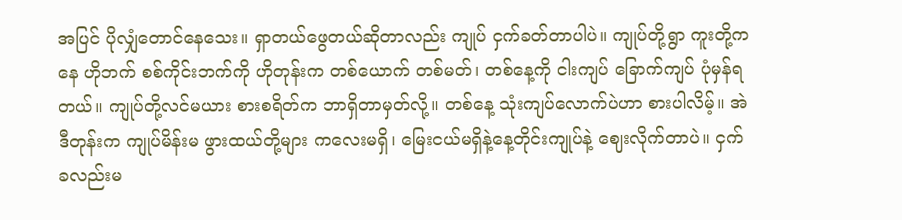အပြင် ပိုလျှံတောင်နေသေး။ ရှာတယ်ဖွေတယ်ဆိုတာလည်း ကျုပ် ငှက်ခတ်တာပါပဲ။ ကျုပ်တို့ရွာ ကူးတို့ကနေ ဟိုဘက် စစ်ကိုင်းဘက်ကို ဟိုတုန်းက တစ်ယောက် တစ်မတ်၊ တစ်နေ့ကို ငါးကျပ် ခြောက်ကျပ် ပုံမှန်ရတယ်။ ကျုပ်တို့လင်မယား စားစရိတ်က ဘာရှိတာမှတ်လို့။ တစ်နေ့ သုံးကျပ်လောက်ပဲဟာ စားပါလိမ့်။ အဲဒီတုန်းက ကျုပ်မိန်းမ ဖွားထယ်တို့များ ကလေးမရှိ၊ မြေးငယ်မရှိနဲ့နေ့တိုင်းကျုပ်နဲ့ ဈေးလိုက်တာပဲ။ ငှက်ခလည်းမ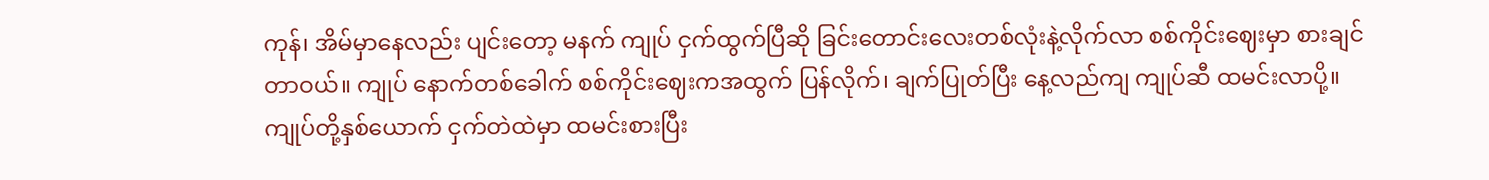ကုန်၊ အိမ်မှာနေလည်း ပျင်းတော့ မနက် ကျုပ် ငှက်ထွက်ပြီဆို ခြင်းတောင်းလေးတစ်လုံးနဲ့လိုက်လာ စစ်ကိုင်းဈေးမှာ စားချင်တာဝယ်။ ကျုပ် နောက်တစ်ခေါက် စစ်ကိုင်းဈေးကအထွက် ပြန်လိုက်၊ ချက်ပြုတ်ပြီး နေ့လည်ကျ ကျုပ်ဆီ ထမင်းလာပို့။ ကျုပ်တို့နှစ်ယောက် ငှက်တဲထဲမှာ ထမင်းစားပြီး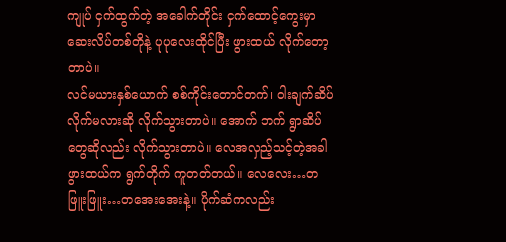ကျုပ် ငှက်ထွက်တဲ့ အခေါက်တိုင်း ငှက်ထောင့်ကွေးမှာ ဆေးလိပ်တစ်တိုနဲ့ ပုပုလေးထိုင်ပြီး ဖွားထယ် လိုက်တော့တာပဲ။
လင်မယားနှစ်ယောက် စစ်ကိုင်းတောင်တက်၊ ဝါးချက်ဆိပ် လိုက်မလားဆို လိုက်သွားတာပဲ။ အောက် ဘက် ရွာဆိပ်တွေဆိုလည်း လိုက်သွားတာပဲ။ လေအလှည့်သင့်တဲ့အခါ ဖွားထယ်က ရွက်တိုက် ကူတတ်တယ်။ လေလေး…တဖြူးဖြူး…တအေးအေးနဲ့။ ပိုက်ဆံကလည်း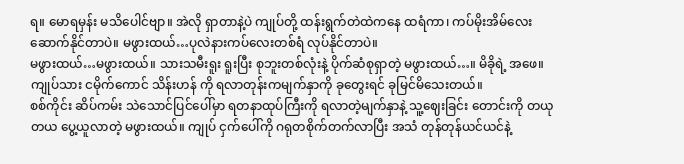ရ။ မောရမှန်း မသိပေါင်ဗျာ။ အဲလို ရှာတာနဲ့ပဲ ကျုပ်တို့ ထန်းရွက်တဲထဲကနေ ထရံကာ၊ ကပ်မိုးအိမ်လေး ဆောက်နိုင်တာပဲ။ မဖွားထယ်…ပုလဲနားကပ်လေးတစ်ရံ လုပ်နိုင်တာပဲ။
မဖွားထယ်…မဖွားထယ်။ သားသမီးရူး ရူးပြီး စုဘူးတစ်လုံးနဲ့ ပိုက်ဆံစုရှာတဲ့ မဖွားထယ်…။ မိခိုရဲ့ အဖေ။ ကျုပ်သား ငမိုက်ကောင် သိန်းဟန် ကို ရလာတုန်းကမျက်နှာကို ခုတွေးရင် ခုမြင်မိသေးတယ်။
စစ်ကိုင်း ဆိပ်ကမ်း သဲသောင်ပြင်ပေါ်မှာ ရတနာထုပ်ကြီးကို ရလာတဲ့မျက်နှာနဲ့ သူ့ဈေးခြင်း တောင်းကို တယုတယ ပွေ့ယူလာတဲ့ မဖွားထယ်။ ကျုပ် ငှက်ပေါ်ကို ဂရုတစိုက်တက်လာပြီး အသံ တုန်တုန်ယင်ယင်နဲ့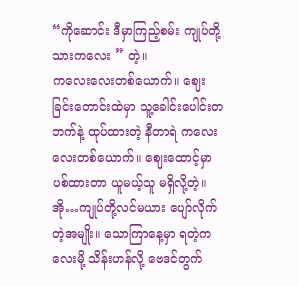“ကိုဆောင်း ဒီမှာကြည့်စမ်း ကျုပ်တို့သားကလေး ” တဲ့။
ကလေးလေးတစ်ယောက်။ ဈေးခြင်းတောင်းထဲမှာ သူ့ခေါင်းပေါင်းတဘက်နဲ့ ထုပ်ထားတဲ့ နီတာရဲ ကလေးလေးတစ်ယောက်။ ဈေးထောင့်မှာ ပစ်ထားတာ ယူမယ့်သူ မရှိလို့တဲ့။ အို…ကျုပ်တို့လင်မယား ပျော်လိုက်တဲ့အမျိုး။ သောကြာနေ့မှာ ရတဲ့ကလေးမို့ သိန်းဟန်လို့ ဗေဒင်တွက်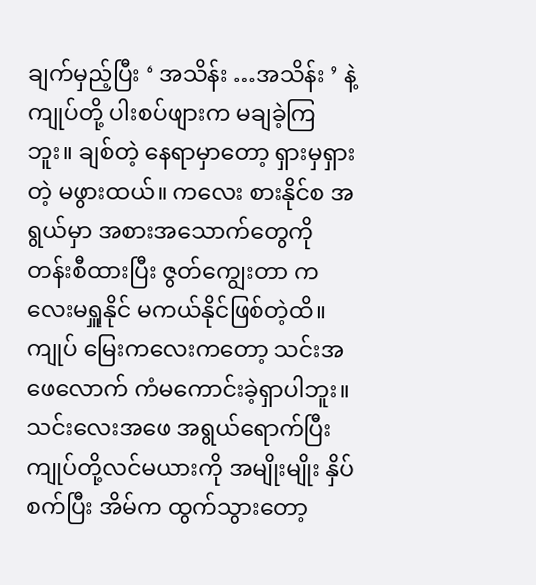ချက်မှည့်ပြီး ‘ အသိန်း …အသိန်း ’ နဲ့ ကျုပ်တို့ ပါးစပ်ဖျားက မချခဲ့ကြဘူး။ ချစ်တဲ့ နေရာမှာတော့ ရှားမှရှားတဲ့ မဖွားထယ်။ ကလေး စားနိုင်စ အရွယ်မှာ အစားအသောက်တွေကို တန်းစီထားပြီး ဇွတ်ကျွေးတာ ကလေးမရှူနိုင် မကယ်နိုင်ဖြစ်တဲ့ထိ။
ကျုပ် မြေးကလေးကတော့ သင်းအဖေလောက် ကံမကောင်းခဲ့ရှာပါဘူး။ သင်းလေးအဖေ အရွယ်ရောက်ပြီး ကျုပ်တို့လင်မယားကို အမျိုးမျိုး နှိပ်စက်ပြီး အိမ်က ထွက်သွားတော့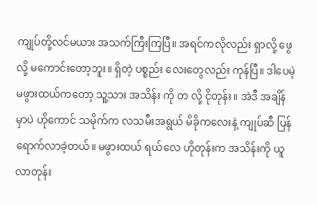ကျုပ်တို့လင်မယား အသက်ကြီးကြပြီ။ အရင်ကလိုလည်း ရှာလို့ ဖွေလို့ မကောင်းတော့ဘူး။ ရှိတဲ့ ပစ္စည်း လေးတွေလည်း ကုန်ပြီ။ ဒါပေမဲ့ မဖွားထယ်ကတော့ သူ့သား အသိန်း ကို တ လို့ ငိုတုန်း။ အဲဒီ အချိန်မှာပဲ ဟိုကောင် သမိုက်က လသမီးအရွယ် မိခိုကလေးနဲ့ ကျုပ်ဆီ ပြန်ရောက်လာခဲ့တယ်။ မဖွားထယ် ရယ်လေ ဟိုတုန်းက အသိန်းကို ယူလာတုန်း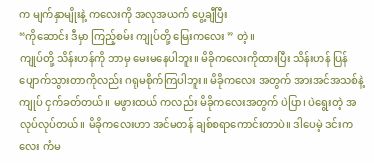က မျက်နှာမျိုးနဲ့ ကလေးကို အလုအယက် ပွေ့ချီပြီး
“ကိုဆောင်း ဒီမှာ ကြည့်စမ်း ကျုပ်တို့ မြေးကလေး ” တဲ့။
ကျုပ်တို့ သိန်းဟန်ကို ဘာမှ မေးမနေပါဘူး။ မိခိုကလေးကိုထားပြီး သိန်းဟန် ပြန်ပျောက်သွားတာကိုလည်း ဂရုမစိုက်ကြပါဘူး။ မိခိုကလေး အတွက် အားအင်အသစ်နဲ့ ကျုပ် ငှက်ခတ်တယ်။ မဖွားထယ် ကလည်း မိခိုကလေးအတွက် ပဲပြာ၊ ပဲရွေးတဲ့ အလုပ်လုပ်တယ်။ မိခိုကလေးဟာ အင်မတန် ချစ်စရာကောင်းတာပဲ။ ဒါပေမဲ့ ဒင်းကလေး ကံမ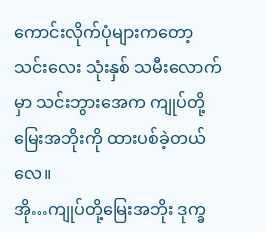ကောင်းလိုက်ပုံများကတော့ သင်းလေး သုံးနှစ် သမီးလောက်မှာ သင်းဘွားအေက ကျုပ်တို့ မြေးအဘိုးကို ထားပစ်ခဲ့တယ်လေ။
အို…ကျုပ်တို့မြေးအဘိုး ဒုက္ခ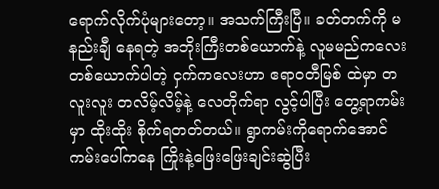ရောက်လိုက်ပုံများတော့။ အသက်ကြီးပြီ။ ခတ်တက်ကို မနည်းချီ နေရတဲ့ အဘိုးကြီးတစ်ယောက်နဲ့ လူမမည်ကလေးတစ်ယောက်ပါတဲ့ ငှက်ကလေးဟာ ဧရာဝတီမြစ် ထဲမှာ တလူးလူး တလိမ့်လိမ့်နဲ့ လေတိုက်ရာ လွင့်ပါပြီး တွေ့ရာကမ်းမှာ ထိုးထိုး စိုက်ရတတ်တယ်။ ရွာကမ်းကိုရောက်အောင် ကမ်းပေါ်ကနေ ကြိုးနဲ့ဖြေးဖြေးချင်းဆွဲပြီး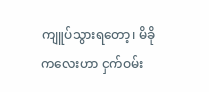ကျူပ်သွားရတော့၊ မိခိုကလေးဟာ ငှက်ဝမ်း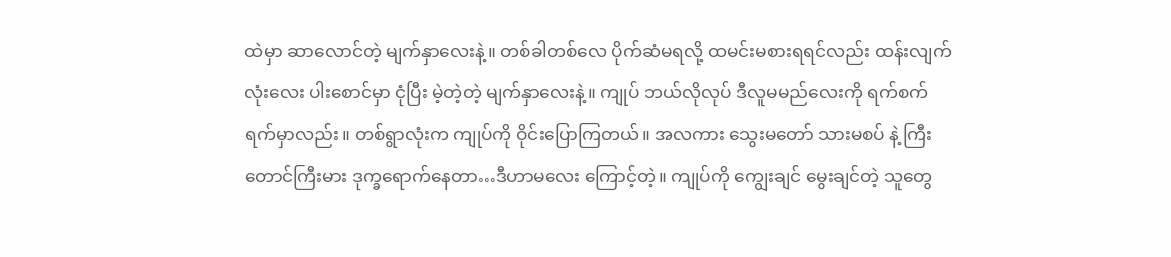ထဲမှာ ဆာလောင်တဲ့ မျက်နှာလေးနဲ့။ တစ်ခါတစ်လေ ပိုက်ဆံမရလို့ ထမင်းမစားရရင်လည်း ထန်းလျက်လုံးလေး ပါးစောင်မှာ ငုံပြီး မဲ့တဲ့တဲ့ မျက်နှာလေးနဲ့။ ကျုပ် ဘယ်လိုလုပ် ဒီလူမမည်လေးကို ရက်စက်ရက်မှာလည်း။ တစ်ရွာလုံးက ကျုပ်ကို ဝိုင်းပြောကြတယ်။ အလကား သွေးမတော် သားမစပ် နဲ့ ကြီးတောင်ကြီးမား ဒုက္ခရောက်နေတာ…ဒီဟာမလေး ကြောင့်တဲ့။ ကျုပ်ကို ကျွေးချင် မွေးချင်တဲ့ သူတွေ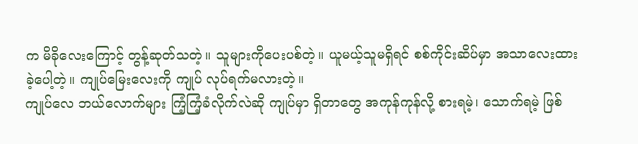က မိခိုလေးကြောင့် တွန့်ဆုတ်သတဲ့။ သူများကိုပေးပစ်တဲ့။ ယူမယ့်သူမရှိရင် စစ်ကိုင်းဆိပ်မှာ အသာလေးထားခဲ့ပေါ့တဲ့။ ကျုပ်မြေးလေးကို ကျုပ် လုပ်ရက်မလားတဲ့။
ကျုပ်လေ ဘယ်လောက်များ ကြံ့ကြံ့ခံလိုက်လဲဆို ကျုပ်မှာ ရှိတာတွေ အကုန်ကုန်လို့ စားရမဲ့၊ သောက်ရမဲ့ ဖြစ်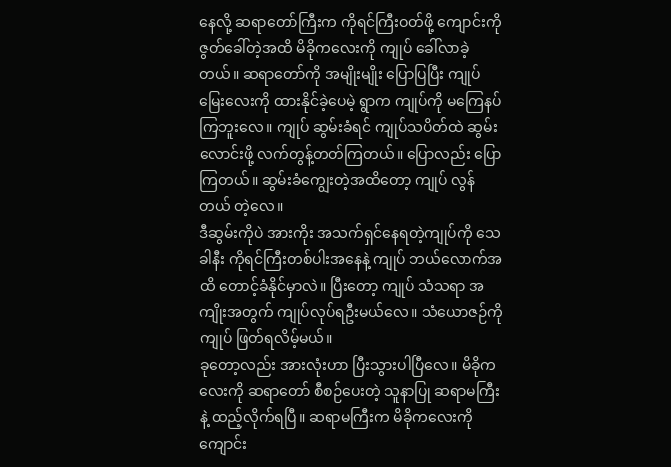နေလို့ ဆရာတော်ကြီးက ကိုရင်ကြီးဝတ်ဖို့ ကျောင်းကို ဇွတ်ခေါ်တဲ့အထိ မိခိုကလေးကို ကျုပ် ခေါ်လာခဲ့တယ်။ ဆရာတော်ကို အမျိုးမျိုး ပြောပြပြီး ကျုပ် မြေးလေးကို ထားနိုင်ခဲ့ပေမဲ့ ရွာက ကျုပ်ကို မကြေနပ်ကြဘူးလေ။ ကျုပ် ဆွမ်းခံရင် ကျုပ်သပိတ်ထဲ ဆွမ်းလောင်းဖို့ လက်တွန့်တတ်ကြတယ်။ ပြောလည်း ပြောကြတယ်။ ဆွမ်းခံကျွေးတဲ့အထိတော့ ကျုပ် လွန်တယ် တဲ့လေ။
ဒီဆွမ်းကိုပဲ အားကိုး အသက်ရှင်နေရတဲ့ကျုပ်ကို သေခါနီး ကိုရင်ကြီးတစ်ပါးအနေနဲ့ ကျုပ် ဘယ်လောက်အထိ တောင့်ခံနိုင်မှာလဲ။ ပြီးတော့ ကျုပ် သံသရာ အကျိုးအတွက် ကျုပ်လုပ်ရဦးမယ်လေ။ သံယောဇဉ်ကို ကျုပ် ဖြတ်ရလိမ့်မယ်။
ခုတော့လည်း အားလုံးဟာ ပြီးသွားပါပြီလေ။ မိခိုကလေးကို ဆရာတော် စီစဉ်ပေးတဲ့ သူနာပြု ဆရာမကြီးနဲ့ ထည့်လိုက်ရပြီ။ ဆရာမကြီးက မိခိုကလေးကို ကျောင်း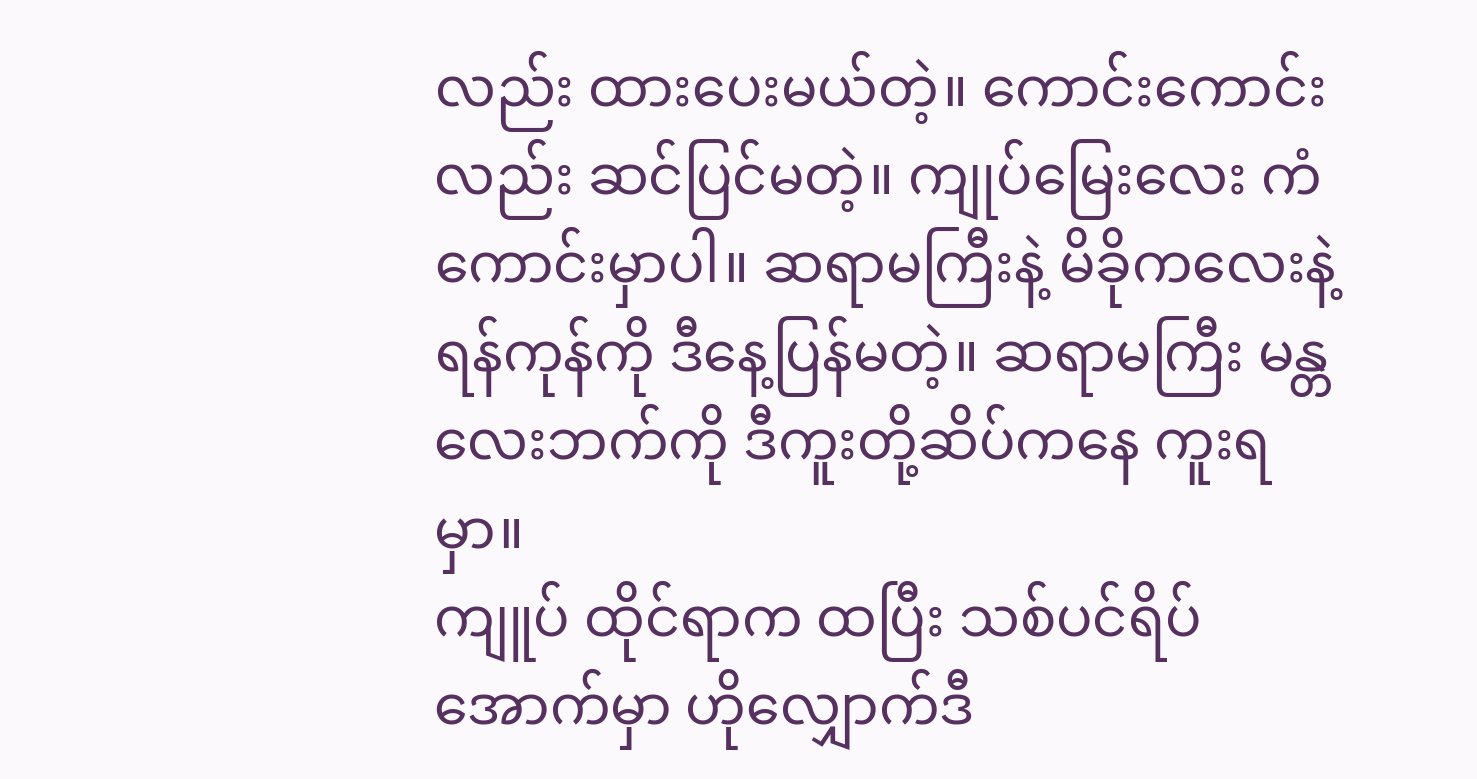လည်း ထားပေးမယ်တဲ့။ ကောင်းကောင်းလည်း ဆင်ပြင်မတဲ့။ ကျုပ်မြေးလေး ကံကောင်းမှာပါ။ ဆရာမကြီးနဲ့ မိခိုကလေးနဲ့ ရန်ကုန်ကို ဒီနေ့ပြန်မတဲ့။ ဆရာမကြီး မန္တလေးဘက်ကို ဒီကူးတို့ဆိပ်ကနေ ကူးရမှာ။
ကျူပ် ထိုင်ရာက ထပြီး သစ်ပင်ရိပ်အောက်မှာ ဟိုလျှောက်ဒီ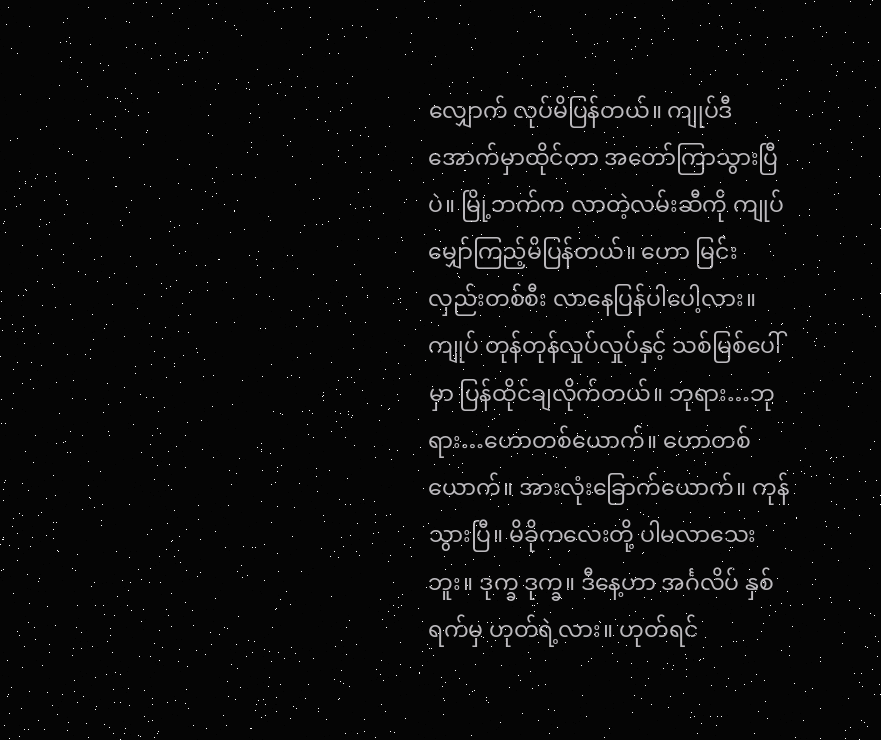လျှောက် လုပ်မိပြန်တယ်။ ကျုပ်ဒီအောက်မှာထိုင်တာ အတော်ကြာသွားပြီပဲ။ မြို့ဘက်က လာတဲ့လမ်းဆီကို ကျုပ် မျှော်ကြည့်မိပြန်တယ်။ ဟော မြင်းလှည်းတစ်စီး လာနေပြန်ပါပေါ့လား။ ကျုပ် တုန်တုန်လှုပ်လှုပ်နှင့် သစ်မြစ်ပေါ်မှာ ပြန်ထိုင်ချလိုက်တယ်။ ဘုရား…ဘုရား…ဟောတစ်ယောက်။ ဟောတစ်ယောက်။ အားလုံးခြောက်ယောက်။ ကုန်သွားပြီ။ မိခိုကလေးတို့ ပါမလာသေးဘူး။ ဒုက္ခ ဒုက္ခ။ ဒီနေ့ဟာ အင်္ဂလိပ် နှစ်ရက်မှ ဟုတ်ရဲ့လား။ ဟုတ်ရင်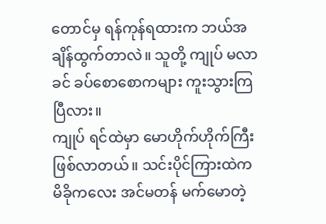တောင်မှ ရန်ကုန်ရထားက ဘယ်အချိန်ထွက်တာလဲ။ သူတို့ ကျုပ် မလာခင် ခပ်စောစောကများ ကူးသွားကြပြီလား။
ကျုပ် ရင်ထဲမှာ မောဟိုက်ဟိုက်ကြီးဖြစ်လာတယ်။ သင်းပိုင်ကြားထဲက မိခိုကလေး အင်မတန် မက်မောတဲ့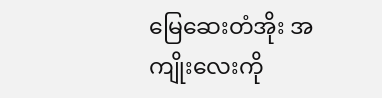မြေဆေးတံအိုး အကျိုးလေးကို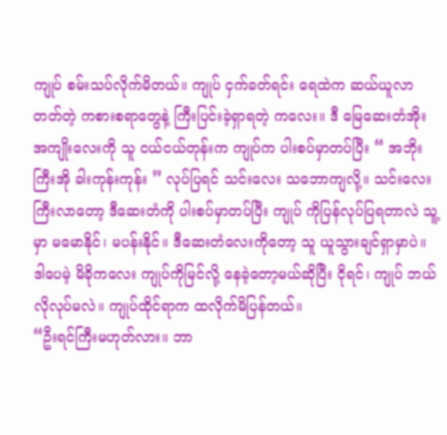ကျုပ် စမ်းသပ်လိုက်မိတယ်။ ကျုပ် ငှက်ခတ်ရင်း ရေထဲက ဆယ်ယူလာတတ်တဲ့ ကစားစရာတွေနဲ့ ကြီးပြင်းခဲ့ရှာရတဲ့ ကလေး။ ဒီ မြေဆေးတံအိုးအကျိုးလေးကို သူ ငယ်ငယ်တုန်းက ကျုပ်က ပါးစပ်မှာတပ်ပြီး “ အဘိုးကြီးအို ခါးကုန်းကုန်း ” လုပ်ပြရင် သင်းလေး သဘောကျလို့။ သင်းလေး ကြီးလာတော့ ဒီဆေးတံကို ပါးစပ်မှာတပ်ပြီး ကျုပ် ကိုပြန်လုပ်ပြရတာလဲ သူ့မှာ မမောနိုင်၊ မပန်းနိုင်။ ဒီဆေးတံလေးကိုတော့ သူ ယူသွားချင်ရှာမှာပဲ။ ဒါပေမဲ့ မိခိုကလေး ကျုပ်ကိုမြင်လို့ နေခဲ့တော့မယ်ဆိုပြီး ငိုရင်၊ ကျုပ် ဘယ်လိုလုပ်မလဲ။ ကျုပ်ထိုင်ရာက ထလိုက်မိပြန်တယ်။
“ဦးရင်ကြီးမဟုတ်လား။ ဘာ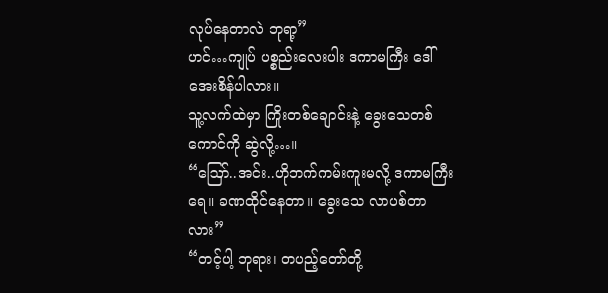လုပ်နေတာလဲ ဘုရာ့”
ဟင်…ကျုပ် ပစ္စည်းလေးပါး ဒကာမကြီး ဒေါ်အေးစိန်ပါလား။
သူ့လက်ထဲမှာ ကြိုးတစ်ချောင်းနဲ့ ခွေးသေတစ်ကောင်ကို ဆွဲလို့…။
“ဪ..အင်း..ဟိုဘက်ကမ်းကူးမလို့ ဒကာမကြီးရေ။ ခဏထိုင်နေတာ။ ခွေးသေ လာပစ်တာလား”
“တင့်ပါ့ ဘုရား၊ တပည့်တော်တို့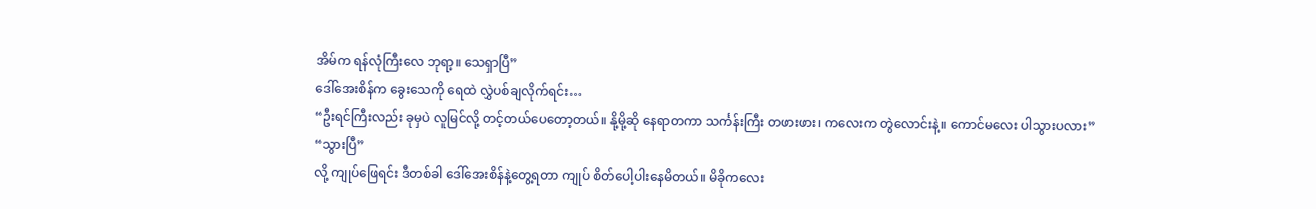အိမ်က ရန်လုံကြီးလေ ဘုရာ့။ သေရှာပြီ”
ဒေါ်အေးစိန်က ခွေးသေကို ရေထဲ လွှဲပစ်ချလိုက်ရင်း…
“ဦးရင်ကြီးလည်း ခုမှပဲ လူမြင်လို့ တင့်တယ်ပေတော့တယ်။ နို့မို့ဆို နေရာတကာ သင်္ကန်းကြီး တဖားဖား၊ ကလေးက တွဲလောင်းနဲ့။ ကောင်မလေး ပါသွားပလား”
“သွားပြီ”
လို့ ကျုပ်ဖြေရင်း ဒီတစ်ခါ ဒေါ်အေးစိန်နဲ့တွေ့ရတာ ကျုပ် စိတ်ပေါ့ပါးနေမိတယ်။ မိခိုကလေး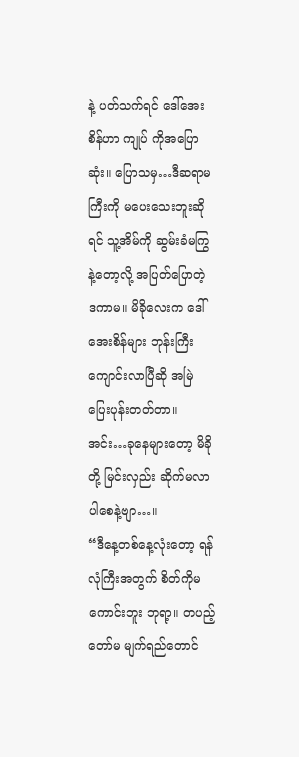နဲ့ ပတ်သက်ရင် ဒေါ်အေးစိန်ဟာ ကျုပ် ကိုအပြောဆုံး။ ပြောသမှ…ဒီဆရာမကြီးကို မပေးသေးဘူးဆိုရင် သူ့အိမ်ကို ဆွမ်းခံမကြွနဲ့တော့လို့ အပြတ်ပြောတဲ့ ဒကာမ။ မိခိုလေးက ဒေါ်အေးစိန်များ ဘုန်းကြီးကျောင်းလာပြီဆို အမြဲ ပြေးပုန်းတတ်တာ။ အင်း…ခုနေများတော့ မိခိုတို့ မြင်းလှည်း ဆိုက်မလာပါစေနဲ့ဗျာ…။
“ဒီနေ့တစ်နေ့လုံးတော့ ရန်လုံကြီးအတွက် စိတ်ကိုမကောင်းဘူး ဘုရာ့။ တပည့်တော်မ မျက်ရည်တောင်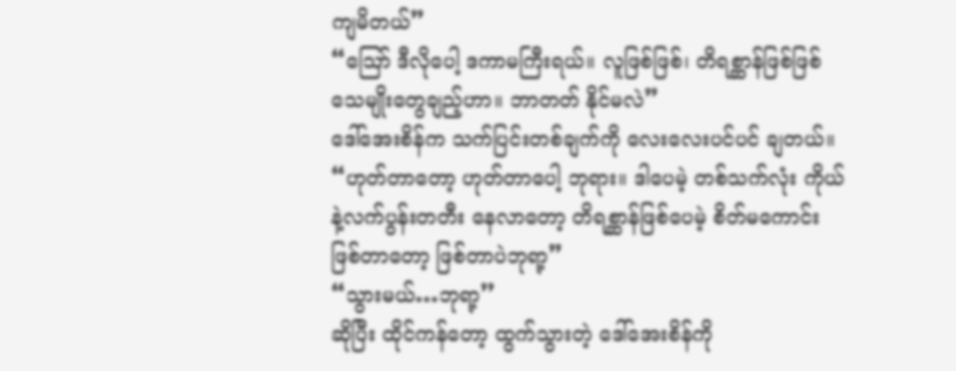ကျမိတယ်”
“ဪ ဒီလိုပေါ့ ဒကာမကြီးရယ်။ လူဖြစ်ဖြစ်၊ တိရစ္ဆာန်ဖြစ်ဖြစ် သေမျိုးတွေချည့်ဟာ။ ဘာတတ် နိုင်မလဲ”
ဒေါ်အေးစိန်က သက်ပြင်းတစ်ချက်ကို လေးလေးပင်ပင် ချတယ်။
“ဟုတ်တာတော့ ဟုတ်တာပေါ့ ဘုရား။ ဒါပေမဲ့ တစ်သက်လုံး ကိုယ်နဲ့လက်ပွန်းတတီး နေလာတော့ တိရစ္ဆာန်ဖြစ်ပေမဲ့ စိတ်မကောင်းဖြစ်တာတော့ ဖြစ်တာပဲဘုရာ့”
“သွားမယ်…ဘုရာ့’’
ဆိုပြီး ထိုင်ကန်တော့ ထွက်သွားတဲ့ ဒေါ်အေးစိန်ကို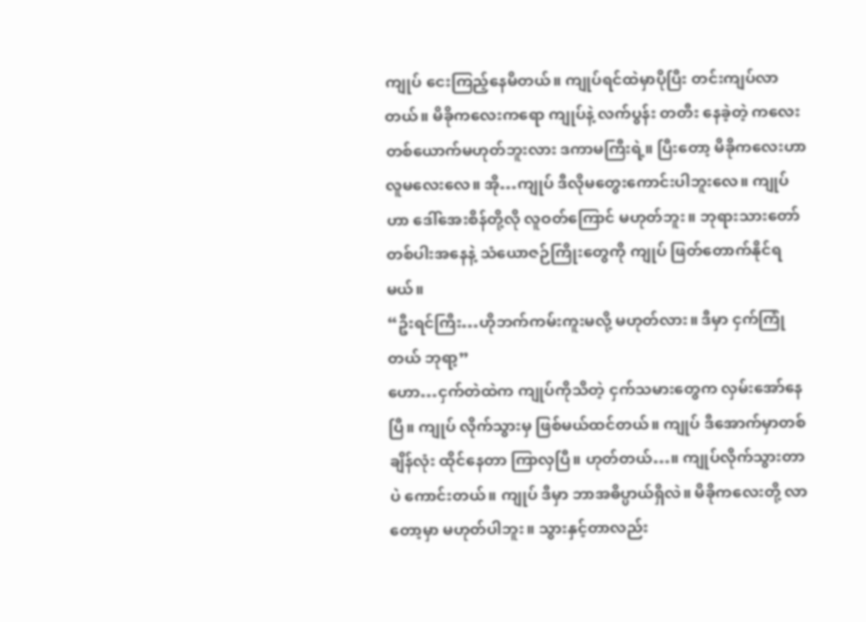ကျုပ် ငေးကြည့်နေမိတယ်။ ကျုပ်ရင်ထဲမှာပိုပြီး တင်းကျပ်လာတယ်။ မိခိုကလေးကရော ကျုပ်နဲ့ လက်ပွန်း တတီး နေခဲ့တဲ့ ကလေးတစ်ယောက်မဟုတ်ဘူးလား ဒကာမကြီးရဲ့။ ပြီးတော့ မိခိုကလေးဟာ လူမလေးလေ။ အို…ကျုပ် ဒီလိုမတွေးကောင်းပါဘူးလေ။ ကျုပ်ဟာ ဒေါ်အေးစိန်တို့လို လူဝတ်ကြောင် မဟုတ်ဘူး။ ဘုရားသားတော် တစ်ပါးအနေနဲ့ သံယောဇဉ်ကြိုးတွေကို ကျုပ် ဖြတ်တောက်နိုင်ရမယ်။
“ဦးရင်ကြီး…ဟိုဘက်ကမ်းကူးမလို့ မဟုတ်လား။ ဒီမှာ ငှက်ကြုံတယ် ဘုရာ့”
ဟော…ငှက်တဲထဲက ကျုပ်ကိုသိတဲ့ ငှက်သမားတွေက လှမ်းအော်နေပြီ။ ကျုပ် လိုက်သွားမှ ဖြစ်မယ်ထင်တယ်။ ကျုပ် ဒီအောက်မှာတစ်ချိန်လုံး ထိုင်နေတာ ကြာလှပြီ။ ဟုတ်တယ်…။ ကျုပ်လိုက်သွားတာပဲ ကောင်းတယ်။ ကျုပ် ဒီမှာ ဘာအဓိပ္ပာယ်ရှိလဲ။ မိခိုကလေးတို့ လာတော့မှာ မဟုတ်ပါဘူး။ သွားနှင့်တာလည်း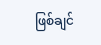ဖြစ်ချင်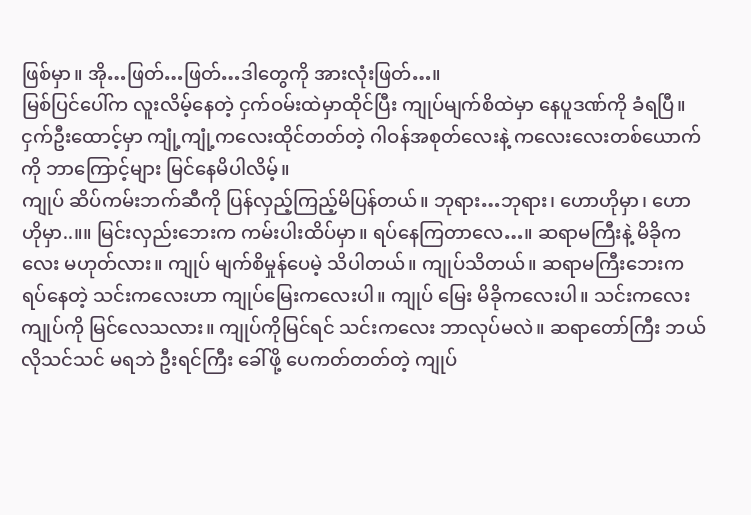ဖြစ်မှာ။ အို…ဖြတ်…ဖြတ်…ဒါတွေကို အားလုံးဖြတ်…။
မြစ်ပြင်ပေါ်က လူးလိမ့်နေတဲ့ ငှက်ဝမ်းထဲမှာထိုင်ပြီး ကျုပ်မျက်စိထဲမှာ နေပူဒဏ်ကို ခံရပြီ။ ငှက်ဦးထောင့်မှာ ကျုံ့ကျုံ့ကလေးထိုင်တတ်တဲ့ ဂါဝန်အစုတ်လေးနဲ့ ကလေးလေးတစ်ယောက်ကို ဘာကြောင့်များ မြင်နေမိပါလိမ့်။
ကျုပ် ဆိပ်ကမ်းဘက်ဆီကို ပြန်လှည့်ကြည့်မိပြန်တယ်။ ဘုရား…ဘုရား၊ ဟောဟိုမှာ၊ ဟောဟိုမှာ..။။ မြင်းလှည်းဘေးက ကမ်းပါးထိပ်မှာ။ ရပ်နေကြတာလေ…။ ဆရာမကြီးနဲ့ မိခိုကလေး မဟုတ်လား။ ကျုပ် မျက်စိမှုန်ပေမဲ့ သိပါတယ်။ ကျုပ်သိတယ်။ ဆရာမကြီးဘေးက ရပ်နေတဲ့ သင်းကလေးဟာ ကျုပ်မြေးကလေးပါ။ ကျုပ် မြေး မိခိုကလေးပါ။ သင်းကလေး ကျုပ်ကို မြင်လေသလား။ ကျုပ်ကိုမြင်ရင် သင်းကလေး ဘာလုပ်မလဲ။ ဆရာတော်ကြီး ဘယ်လိုသင်သင် မရဘဲ ဦးရင်ကြီး ခေါ်ဖို့ ပေကတ်တတ်တဲ့ ကျုပ်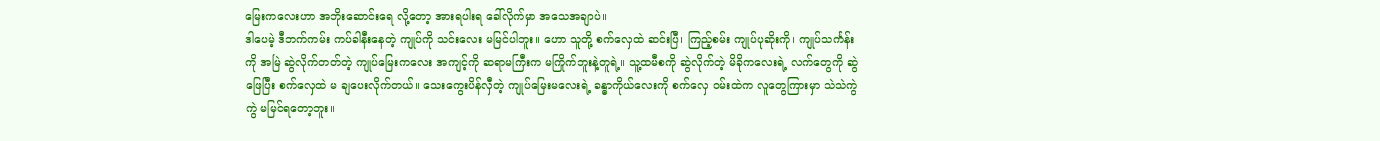မြေးကလေးဟာ အဘိုးဆောင်းရေ လို့တော့ အားရပါးရ ခေါ်လိုက်မှာ အသေအချာပဲ။
ဒါပေမဲ့ ဒီဘက်ကမ်း ကပ်ခါနီးနေတဲ့ ကျုပ်ကို သင်းလေး မမြင်ပါဘူး။ ဟော သူတို့ စက်လှေထဲ ဆင်းပြီ၊ ကြည့်စမ်း ကျုပ်ပုဆိုးကို၊ ကျုပ်သင်္ကန်းကို အမြဲ ဆွဲလိုက်တတ်တဲ့ ကျုပ်မြေးကလေး အကျင့်ကို ဆရာမကြီးက မကြိုက်ဘူးနဲ့တူရဲ့။ သူ့ထမီစကို ဆွဲလိုက်တဲ့ မိခိုကလေးရဲ့ လက်တွေကို ဆွဲဖြေပြီး စက်လှေထဲ မ ချပေးလိုက်တယ်။ သေးကွေးပိန်လှီတဲ့ ကျုပ်မြေးမလေးရဲ့ ခန္ဓာကိုယ်လေးကို စက်လှေ ဝမ်းထဲက လူတွေကြားမှာ သဲသဲကွဲကွဲ မမြင်ရတော့ဘူး။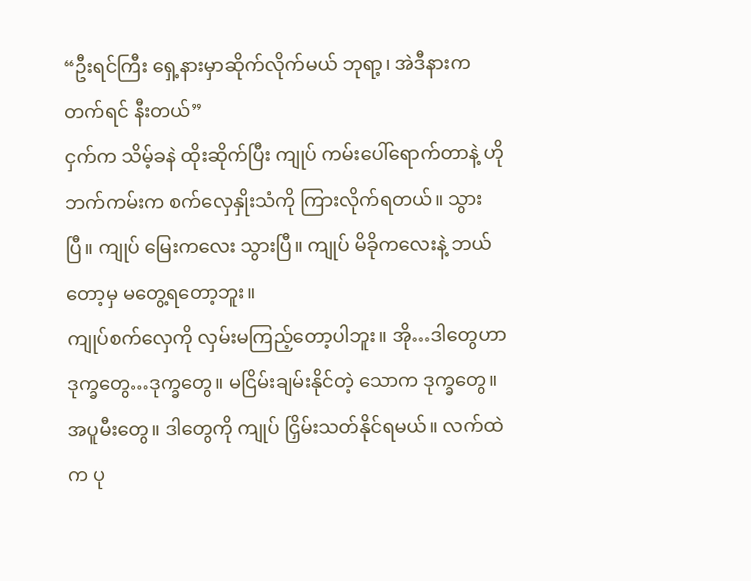“ဦးရင်ကြီး ရှေ့နားမှာဆိုက်လိုက်မယ် ဘုရာ့၊ အဲဒီနားက တက်ရင် နီးတယ်”
ငှက်က သိမ့်ခနဲ ထိုးဆိုက်ပြီး ကျုပ် ကမ်းပေါ်ရောက်တာနဲ့ ဟိုဘက်ကမ်းက စက်လှေနှိုးသံကို ကြားလိုက်ရတယ်။ သွားပြီ။ ကျုပ် မြေးကလေး သွားပြီ။ ကျုပ် မိခိုကလေးနဲ့ ဘယ်တော့မှ မတွေ့ရတော့ဘူး။
ကျုပ်စက်လှေကို လှမ်းမကြည့်တော့ပါဘူး။ အို…ဒါတွေဟာ ဒုက္ခတွေ…ဒုက္ခတွေ။ မငြိမ်းချမ်းနိုင်တဲ့ သောက ဒုက္ခတွေ။ အပူမီးတွေ။ ဒါတွေကို ကျုပ် ငြှိမ်းသတ်နိုင်ရမယ်။ လက်ထဲက ပု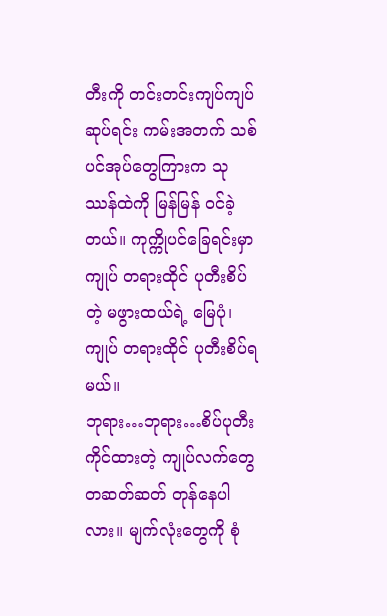တီးကို တင်းတင်းကျပ်ကျပ်ဆုပ်ရင်း ကမ်းအတက် သစ်ပင်အုပ်တွေကြားက သုဿန်ထဲကို မြန်မြန် ဝင်ခဲ့တယ်။ ကုက္ကိုပင်ခြေရင်းမှာ ကျုပ် တရားထိုင် ပုတီးစိပ်တဲ့ မဖွားထယ်ရဲ့ မြေပုံ၊ ကျုပ် တရားထိုင် ပုတီးစိပ်ရမယ်။
ဘုရား…ဘုရား…စိပ်ပုတီးကိုင်ထားတဲ့ ကျုပ်လက်တွေ တဆတ်ဆတ် တုန်နေပါလား။ မျက်လုံးတွေကို စုံ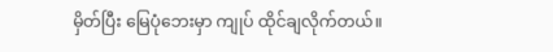မှိတ်ပြီး မြေပုံဘေးမှာ ကျုပ် ထိုင်ချလိုက်တယ်။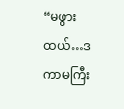“မဖွားထယ်…ဒကာမကြီး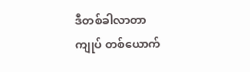ဒီတစ်ခါလာတာ ကျုပ် တစ်ယောက်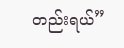တည်းရယ်”